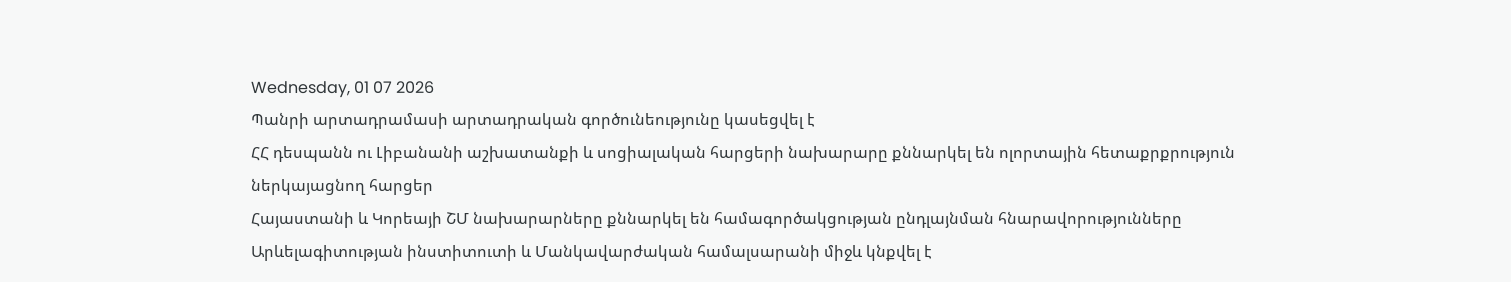Wednesday, 01 07 2026
Պանրի արտադրամասի արտադրական գործունեությունը կասեցվել է
ՀՀ դեսպանն ու Լիբանանի աշխատանքի և սոցիալական հարցերի նախարարը քննարկել են ոլորտային հետաքրքրություն ներկայացնող հարցեր
Հայաստանի և Կորեայի ՇՄ նախարարները քննարկել են համագործակցության ընդլայնման հնարավորությունները
Արևելագիտության ինստիտուտի և Մանկավարժական համալսարանի միջև կնքվել է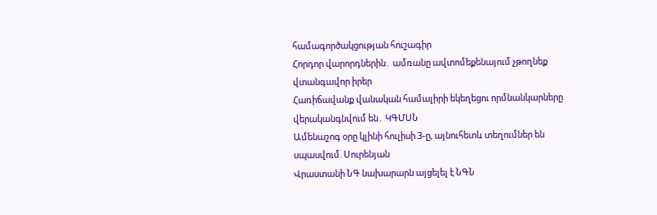համագործակցության հուշագիր
Հորդոր վարորդներին․ ամռանը ավտոմեքենայում չթողնեք վտանգավոր իրեր
Հառիճավանք վանական համալիրի եկեղեցու որմնանկարները վերականգնվում են․ ԿԳՄՍՆ
Ամենաշոգ օրը կլինի հուլիսի 3-ը, այնուհետև տեղումներ են սպասվում. Սուրենյան
Վրաստանի ՆԳ նախարարն այցելել է ՆԳՆ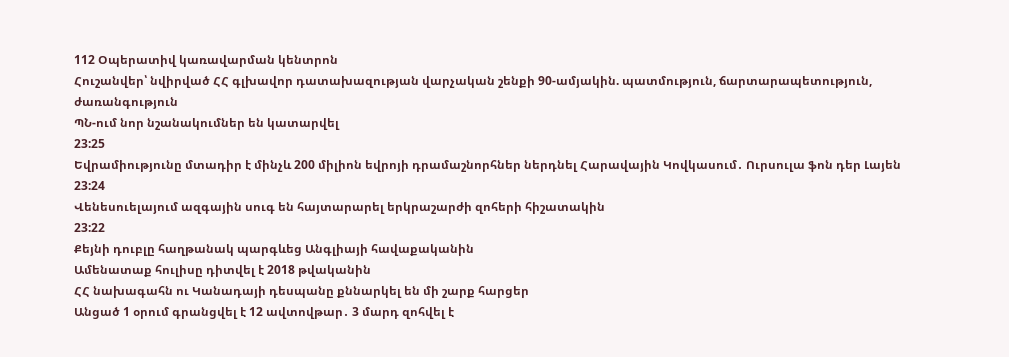112 Օպերատիվ կառավարման կենտրոն
Հուշանվեր՝ նվիրված ՀՀ գլխավոր դատախազության վարչական շենքի 90-ամյակին. պատմություն, ճարտարապետություն, ժառանգություն
ՊՆ-ում նոր նշանակումներ են կատարվել
23:25
Եվրամիությունը մտադիր է մինչև 200 միլիոն եվրոյի դրամաշնորհներ ներդնել Հարավային Կովկասում․ Ուրսուլա ֆոն դեր Լայեն
23:24
Վենեսուելայում ազգային սուգ են հայտարարել երկրաշարժի զոհերի հիշատակին
23:22
Քեյնի դուբլը հաղթանակ պարգևեց Անգլիայի հավաքականին
Ամենատաք հուլիսը դիտվել է 2018 թվականին
ՀՀ նախագահն ու Կանադայի դեսպանը քննարկել են մի շարք հարցեր
Անցած 1 օրում գրանցվել է 12 ավտովթար․ 3 մարդ զոհվել է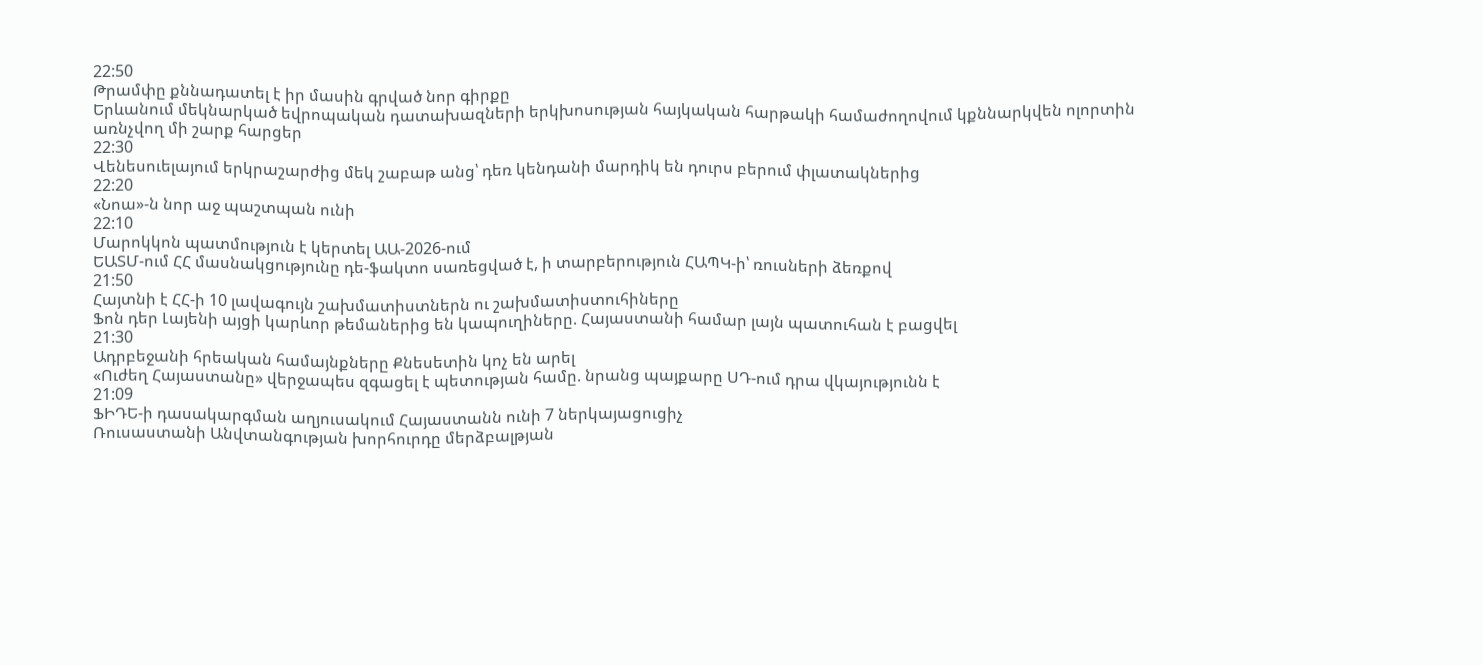22:50
Թրամփը քննադատել է իր մասին գրված նոր գիրքը
Երևանում մեկնարկած եվրոպական դատախազների երկխոսության հայկական հարթակի համաժողովում կքննարկվեն ոլորտին առնչվող մի շարք հարցեր
22:30
Վենեսուելայում երկրաշարժից մեկ շաբաթ անց՝ դեռ կենդանի մարդիկ են դուրս բերում փլատակներից
22:20
«Նոա»-ն նոր աջ պաշտպան ունի
22:10
Մարոկկոն պատմություն է կերտել ԱԱ-2026-ում
ԵԱՏՄ-ում ՀՀ մասնակցությունը դե-ֆակտո սառեցված է, ի տարբերություն ՀԱՊԿ-ի՝ ռուսների ձեռքով
21:50
Հայտնի է ՀՀ-ի 10 լավագույն շախմատիստներն ու շախմատիստուհիները
Ֆոն դեր Լայենի այցի կարևոր թեմաներից են կապուղիները. Հայաստանի համար լայն պատուհան է բացվել
21:30
Ադրբեջանի հրեական համայնքները Քնեսետին կոչ են արել
«Ուժեղ Հայաստանը» վերջապես զգացել է պետության համը. նրանց պայքարը ՍԴ-ում դրա վկայությունն է
21:09
ՖԻԴԵ-ի դասակարգման աղյուսակում Հայաստանն ունի 7 ներկայացուցիչ
Ռուսաստանի Անվտանգության խորհուրդը մերձբալթյան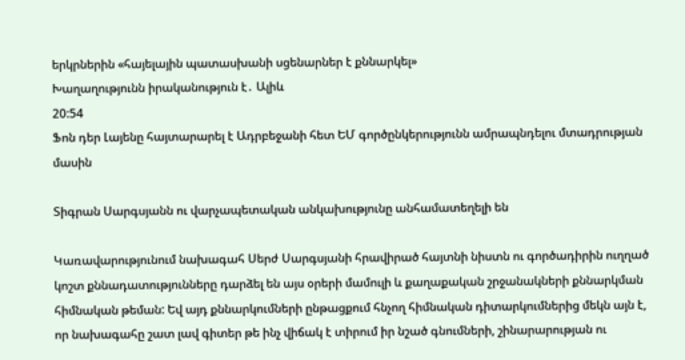երկրներին «հայելային պատասխանի սցենարներ է քննարկել»
Խաղաղությունն իրականություն է․ Ալիև
20:54
Ֆոն դեր Լայենը հայտարարել է Ադրբեջանի հետ ԵՄ գործընկերությունն ամրապնդելու մտադրության մասին

Տիգրան Սարգսյանն ու վարչապետական անկախությունը անհամատեղելի են

Կառավարությունում նախագահ Սերժ Սարգսյանի հրավիրած հայտնի նիստն ու գործադիրին ուղղած կոշտ քննադատությունները դարձել են այս օրերի մամուլի և քաղաքական շրջանակների քննարկման հիմնական թեման: Եվ այդ քննարկումների ընթացքում հնչող հիմնական դիտարկումներից մեկն այն է, որ նախագահը շատ լավ գիտեր թե ինչ վիճակ է տիրում իր նշած գնումների, շինարարության ու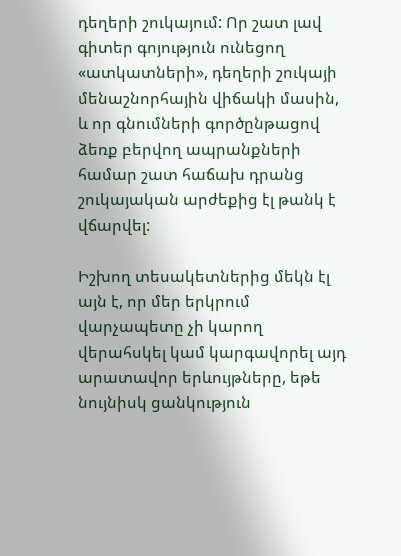դեղերի շուկայում: Որ շատ լավ գիտեր գոյություն ունեցող «ատկատների», դեղերի շուկայի մենաշնորհային վիճակի մասին, և որ գնումների գործընթացով ձեռք բերվող ապրանքների համար շատ հաճախ դրանց շուկայական արժեքից էլ թանկ է վճարվել:

Իշխող տեսակետներից մեկն էլ այն է, որ մեր երկրում վարչապետը չի կարող վերահսկել կամ կարգավորել այդ արատավոր երևույթները, եթե նույնիսկ ցանկություն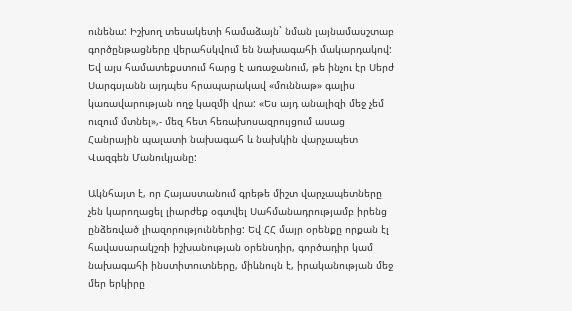ունենա: Իշխող տեսակետի համաձայն` նման լայնամասշտաբ գործընթացները վերահսկվում են նախագահի մակարդակով: Եվ այս համատեքստում հարց է առաջանում, թե ինչու էր Սերժ Սարգսյանն այդպես հրապարակավ «մուննաթ» գալիս կառավարության ողջ կազմի վրա: «Ես այդ անալիզի մեջ չեմ ուզում մտնել»,- մեզ հետ հեռախոսազրույցում ասաց Հանրային պալատի նախագահ և նախկին վարչապետ Վազգեն Մանուկյանը:

Ակնհայտ է, որ Հայաստանում գրեթե միշտ վարչապետները չեն կարողացել լիարժեք օգտվել Սահմանադրությամբ իրենց ընձեռված լիազորություններից: Եվ ՀՀ մայր օրենքը որքան էլ հավասարակշռի իշխանության օրենսդիր, գործադիր կամ նախագահի ինստիտուտները, միևնույն է, իրականության մեջ մեր երկիրը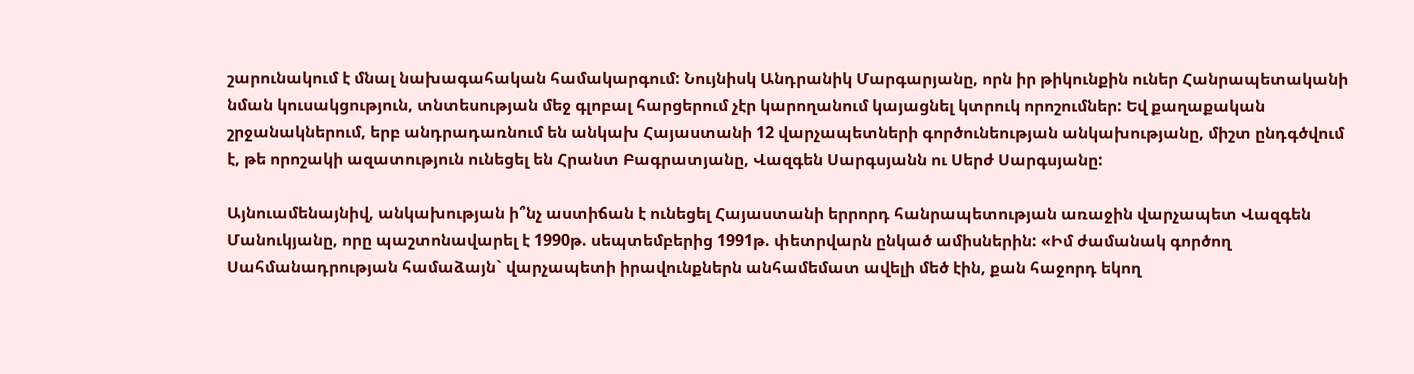շարունակում է մնալ նախագահական համակարգում: Նույնիսկ Անդրանիկ Մարգարյանը, որն իր թիկունքին ուներ Հանրապետականի նման կուսակցություն, տնտեսության մեջ գլոբալ հարցերում չէր կարողանում կայացնել կտրուկ որոշումներ: Եվ քաղաքական շրջանակներում, երբ անդրադառնում են անկախ Հայաստանի 12 վարչապետների գործունեության անկախությանը, միշտ ընդգծվում է, թե որոշակի ազատություն ունեցել են Հրանտ Բագրատյանը, Վազգեն Սարգսյանն ու Սերժ Սարգսյանը:

Այնուամենայնիվ, անկախության ի՞նչ աստիճան է ունեցել Հայաստանի երրորդ հանրապետության առաջին վարչապետ Վազգեն Մանուկյանը, որը պաշտոնավարել է 1990թ. սեպտեմբերից 1991թ. փետրվարն ընկած ամիսներին: «Իմ ժամանակ գործող Սահմանադրության համաձայն` վարչապետի իրավունքներն անհամեմատ ավելի մեծ էին, քան հաջորդ եկող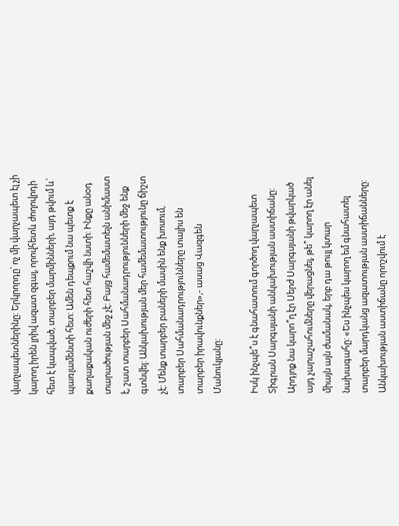վարչապետներինը: Երկրորդը՝ ոչ մի վարչապետ էլ չի կարող իրեն լրիվ ազատ զգալ, որովհետև ժողովրդի հետ է կապված, տարբեր մարմինների, այդ թվում և` պառլամենտի հետ: Ամեն դեպքում նա պետք է քաղաքական ուժերի հետ հաշվի նստի: Ինքը անօդ տարածության մեջ չէ: Բայց համեմատելն անիմաստ է, շատ տարբեր Սահմանադրությունների մեջ ենք գտնվել: Անկախության մեր համեմատությունը ճիշտ չէ: Մենք տարբեր բաների մասին ենք խոսում, տարբեր Սահմանադրությունները տալիս են տարբեր իրավունքներ»,- ասաց Վազգեն Մանուկյանը:

Իսկ ինչպե՞ս է գնահատում գործող վարչապետ Տիգրան Սարգսյանի անկախության աստիճանը: Արդյոք նա կարո՞ղ էր Սերժ Սարգսյանի թվարկած այդ չարաշահումները վերացնել, թե՞ կարող էր անել միայն այն ժամանակ, երբ դա թույլ կտար նախագահը: «Ես ինչպես կարող եմ գնահատել տարբեր մարդկանց ազատության աստիճանները: Անկախության աստիճանը որոշվում է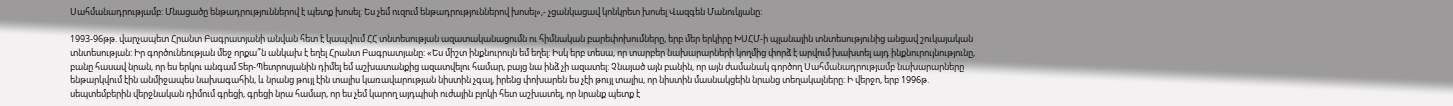Սահմանադրությամբ: Մնացածը ենթադրություններով է պետք խոսել: Ես չեմ ուզում ենթադրություններով խոսել»,- չցանկացավ կոնկրետ խոսել Վազգեն Մանուկյանը:

1993-96թթ. վարչապետ Հրանտ Բագրատյանի անվան հետ է կապվում ՀՀ տնտեսության ազատականացումն ու հիմնական բարեփոխումները, երբ մեր երկիրը ԽՍՀՄ-ի պլանային տնտեսությունից անցավ շուկայական տնտեսության: Իր գործունեության մեջ որքա՞ն անկախ է եղել Հրանտ Բագրատյանը: «Ես միշտ ինքնուրույն եմ եղել: Իսկ երբ տեսա, որ տարբեր նախարարների կողմից փորձ է արվում խախտել այդ ինքնուրույնությունը, բանը հասավ նրան, որ ես երկու անգամ Տեր-Պետրոսյանին դիմել եմ աշխատանքից ազատվելու համար, բայց նա ինձ չի ազատել: Չնայած այն բանին, որ այն ժամանակ գործող Սահմանադրությամբ նախարարները ենթարկվում էին անմիջապես նախագահին, և նրանց թույլ էին տալիս կառավարության նիստին չգալ, իրենց փոխարեն ես չէի թույլ տալիս, որ նիստին մասնակցեին նրանց տեղակալները: Ի վերջո, երբ 1996թ. սեպտեմբերին վերջնական դիմում գրեցի, գրեցի նրա համար, որ ես չեմ կարող այդպիսի ուժային բլոկի հետ աշխատել, որ նրանք պետք է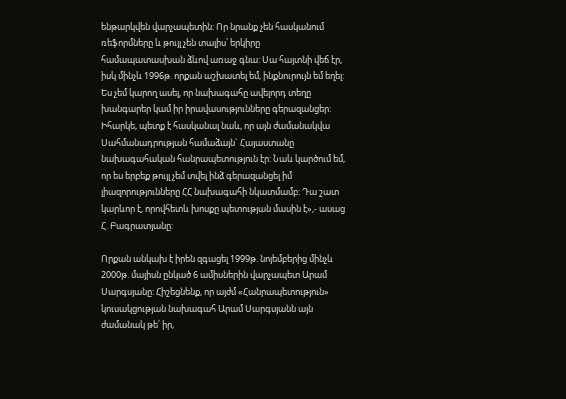ենթարկվեն վարչապետին: Որ նրանք չեն հասկանում ռեֆորմները և թույլ չեն տալիս՝ երկիրը համապատասխան ձևով առաջ գնա: Սա հայտնի վեճ էր, իսկ մինչև 1996թ. որքան աշխատել եմ, ինքնուրույն եմ եղել: Ես չեմ կարող ասել, որ նախագահը ավելորդ տեղը խանգարեր կամ իր իրավասությունները գերազանցեր: Իհարկե, պետք է հասկանալ նաև, որ այն ժամանակվա Սահմանադրության համաձայն` Հայաստանը նախագահական հանրապետություն էր: Նաև կարծում եմ, որ ես երբեք թույլ չեմ տվել ինձ գերազանցել իմ լիազորությունները ՀՀ նախագահի նկատմամբ: Դա շատ կարևոր է, որովհետև խոսքը պետության մասին է»,- ասաց Հ. Բագրատյանը:

Որքան անկախ է իրեն զգացել 1999թ. նոյեմբերից մինչև 2000թ. մայիսն ընկած 6 ամիսներին վարչապետ Արամ Սարգսյանը: Հիշեցնենք, որ այժմ «Հանրապետություն» կուսակցության նախագահ Արամ Սարգսյանն այն ժամանակ թե՛ իր,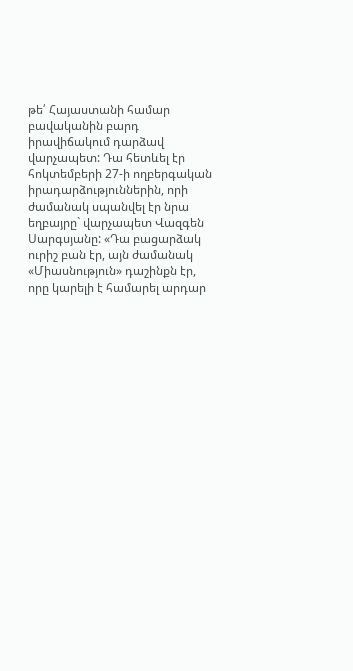թե՛ Հայաստանի համար բավականին բարդ իրավիճակում դարձավ վարչապետ: Դա հետևել էր հոկտեմբերի 27-ի ողբերգական իրադարձություններին, որի ժամանակ սպանվել էր նրա եղբայրը` վարչապետ Վազգեն Սարգսյանը: «Դա բացարձակ ուրիշ բան էր, այն ժամանակ «Միասնություն» դաշինքն էր, որը կարելի է համարել արդար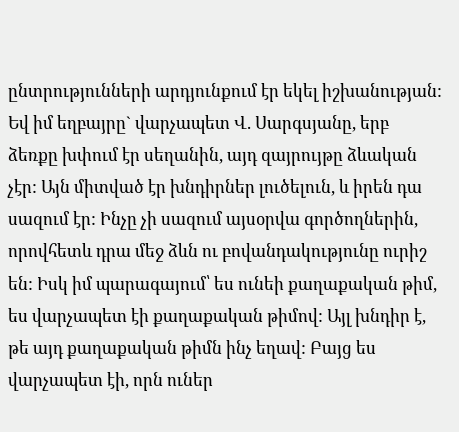ընտրությունների արդյունքում էր եկել իշխանության: Եվ իմ եղբայրը` վարչապետ Վ. Սարգսյանը, երբ ձեռքը խփում էր սեղանին, այդ զայրույթը ձևական չէր: Այն միտված էր խնդիրներ լուծելուն, և իրեն դա սազում էր: Ինչը չի սազում այսօրվա գործողներին, որովհետև դրա մեջ ձևն ու բովանդակությունը ուրիշ են: Իսկ իմ պարագայում՝ ես ունեի քաղաքական թիմ, ես վարչապետ էի քաղաքական թիմով: Այլ խնդիր է, թե այդ քաղաքական թիմն ինչ եղավ: Բայց ես վարչապետ էի, որն ուներ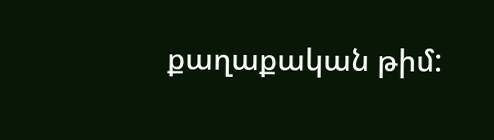քաղաքական թիմ: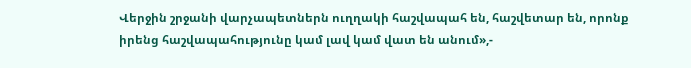Վերջին շրջանի վարչապետներն ուղղակի հաշվապահ են, հաշվետար են, որոնք իրենց հաշվապահությունը կամ լավ կամ վատ են անում»,-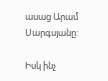ասաց Արամ Սարգսյանը:

Իսկ ինչ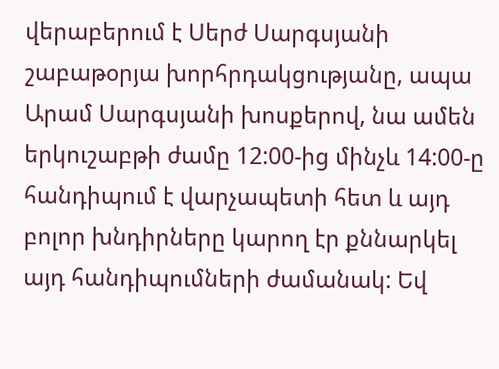վերաբերում է Սերժ Սարգսյանի շաբաթօրյա խորհրդակցությանը, ապա Արամ Սարգսյանի խոսքերով, նա ամեն երկուշաբթի ժամը 12:00-ից մինչև 14:00-ը հանդիպում է վարչապետի հետ և այդ բոլոր խնդիրները կարող էր քննարկել այդ հանդիպումների ժամանակ: Եվ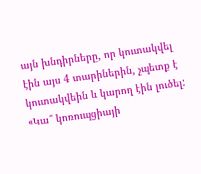այն խնդիրները, որ կուտակվել էին այս 4 տարիներին, չպետք է կուտակվեին և կարող էին լուծել: «Կա՞ կոռուպցիայի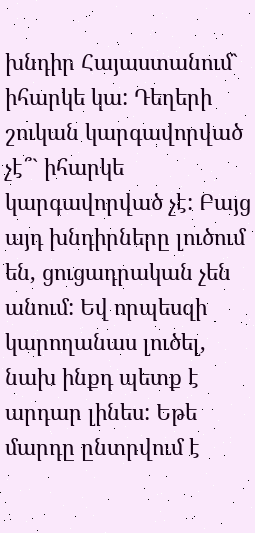խնդիր Հայաստանում` իհարկե կա: Դեղերի շուկան կարգավորված չէ՞` իհարկե կարգավորված չէ: Բայց այդ խնդիրները լուծում են, ցուցադրական չեն անում: Եվ որպեսզի կարողանաս լուծել, նախ ինքդ պետք է արդար լինես: Եթե մարդը ընտրվում է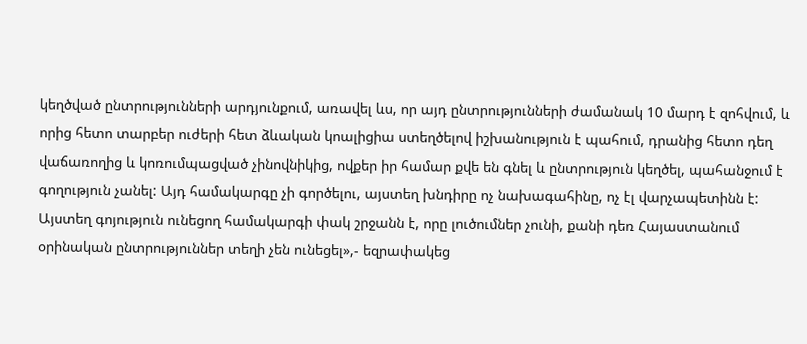կեղծված ընտրությունների արդյունքում, առավել ևս, որ այդ ընտրությունների ժամանակ 10 մարդ է զոհվում, և որից հետո տարբեր ուժերի հետ ձևական կոալիցիա ստեղծելով իշխանություն է պահում, դրանից հետո դեղ վաճառողից և կոռումպացված չինովնիկից, ովքեր իր համար քվե են գնել և ընտրություն կեղծել, պահանջում է գողություն չանել: Այդ համակարգը չի գործելու, այստեղ խնդիրը ոչ նախագահինը, ոչ էլ վարչապետինն է: Այստեղ գոյություն ունեցող համակարգի փակ շրջանն է, որը լուծումներ չունի, քանի դեռ Հայաստանում օրինական ընտրություններ տեղի չեն ունեցել»,- եզրափակեց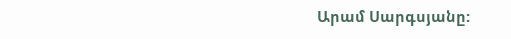Արամ Սարգսյանը: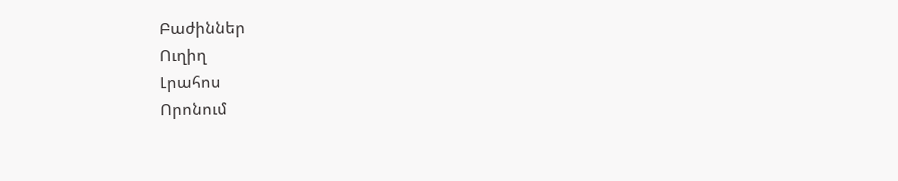Բաժիններ
Ուղիղ
Լրահոս
Որոնում